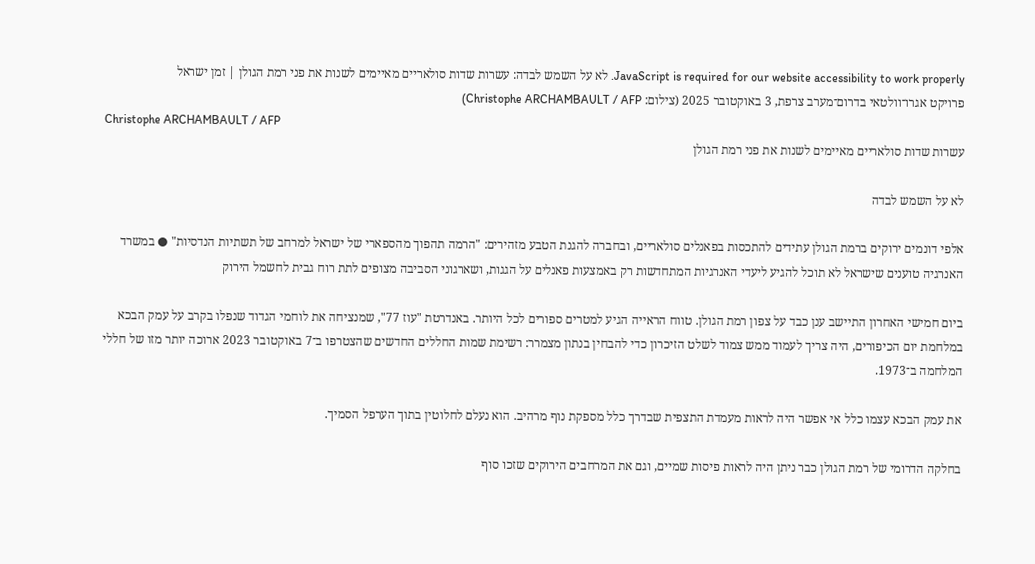JavaScript is required for our website accessibility to work properly. לא על השמש לבדה: עשרות שדות סולאריים מאיימים לשנות את פני רמת הגולן | זמן ישראל
פרויקט אגרו־וולטאי בדרום־מערב צרפת, 3 באוקטובר 2025 (צילום: Christophe ARCHAMBAULT / AFP)
Christophe ARCHAMBAULT / AFP
עשרות שדות סולאריים מאיימים לשנות את פני רמת הגולן

לא על השמש לבדה

אלפי דונמים ירוקים ברמת הגולן עתידים להתכסות בפאנלים סולאריים, ובחברה להגנת הטבע מזהירים: "הרמה תהפוך מהספארי של ישראל למרחב של תשתיות הנדסיות" ● במשרד האנרגיה טוענים שישראל לא תוכל להגיע ליעדי האנרגיות המתחדשות רק באמצעות פאנלים על הגגות, ושארגוני הסביבה מצופים לתת רוח גבית לחשמל הירוק

ביום חמישי האחרון התיישב ענן כבד על צפון רמת הגולן. טווח הראייה הגיע למטרים ספורים לכל היותר. באנדרטת "עוז 77", שמנציחה את לוחמי הגדוד שנפלו בקרב על עמק הבכא במלחמת יום הכיפורים, היה צריך לעמוד ממש צמוד לשלט הזיכרון כדי להבחין בנתון מצמרר: רשימת שמות החללים החדשים שהצטרפו ב־7 באוקטובר 2023 ארוכה יותר מזו של חללי המלחמה ב־1973.

את עמק הבכא עצמו כלל אי אפשר היה לראות מעמדת התצפית שבדרך כלל מספקת נוף מרהיב. הוא נעלם לחלוטין בתוך הערפל הסמיך.

בחלקה הדרומי של רמת הגולן כבר ניתן היה לראות פיסות שמיים, וגם את המרחבים הירוקים שזכו סוף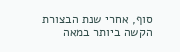סוף, אחרי שנת הבצורת הקשה ביותר במאה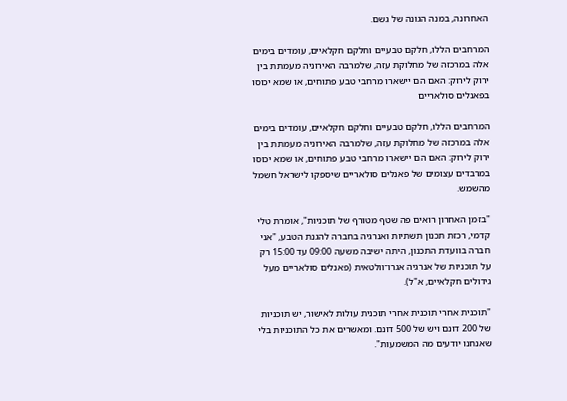האחרונה, במנה הגונה של גשם.

המרחבים הללו, חלקם טבעיים וחלקם חקלאיים, עומדים בימים אלה במרכזה של מחלוקת עזה, שלמרבה האירוניה מעמתת בין ירוק לירוק: האם הם יישארו מרחבי טבע פתוחים, או שמא יכוסו בפאנלים סולאריים

המרחבים הללו, חלקם טבעיים וחלקם חקלאיים, עומדים בימים אלה במרכזה של מחלוקת עזה, שלמרבה האירוניה מעמתת בין ירוק לירוק: האם הם יישארו מרחבי טבע פתוחים, או שמא יכוסו במרבדים עצומים של פאנלים סולאריים שיספקו לישראל חשמל מהשמש.

"בזמן האחרון רואים פה שטף מטורף של תוכניות", אומרת טלי קדמי, רכזת תכנון תשתיות ואנרגיה בחברה להגנת הטבע, "אני חברה בוועדת התכנון, היתה ישיבה משעה 09:00 עד 15:00 רק על תוכניות של אנרגיה אגרו־וולטאית (פאנלים סולאריים מעל גידולים חקלאיים, א"ל).

"תוכנית אחרי תוכנית אחרי תוכנית עולות לאישור, יש תוכניות של 200 דונם ויש של 500 דונם. ומאשרים את כל התוכניות בלי שאנחנו יודעים מה המשמעות".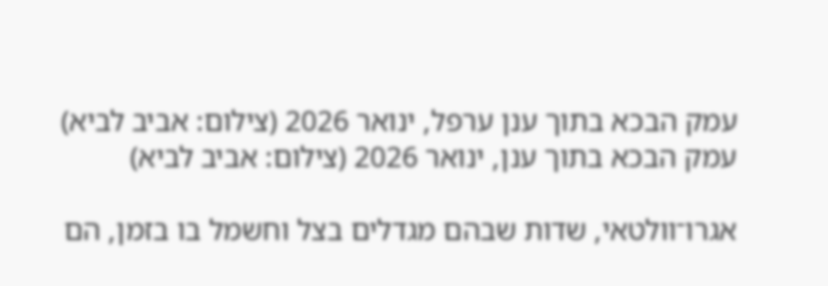עמק הבכא בתוך ענן ערפל, ינואר 2026 (צילום: אביב לביא)
עמק הבכא בתוך ענן, ינואר 2026 (צילום: אביב לביא)

אגרו־וולטאי, שדות שבהם מגדלים בצל וחשמל בו בזמן, הם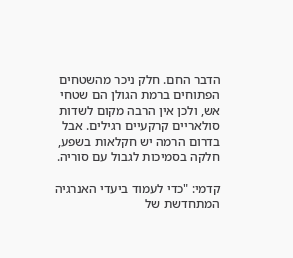הדבר החם. חלק ניכר מהשטחים הפתוחים ברמת הגולן הם שטחי אש, ולכן אין הרבה מקום לשדות סולאריים קרקעיים רגילים. אבל בדרום הרמה יש חקלאות בשפע, חלקה בסמיכות לגבול עם סוריה.

קדמי: "כדי לעמוד ביעדי האנרגיה המתחדשת של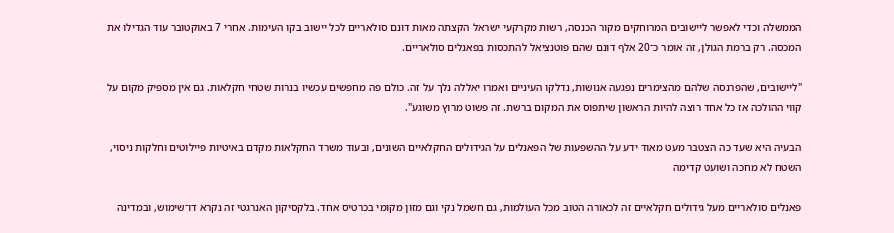הממשלה וכדי לאפשר ליישובים המרוחקים מקור הכנסה, רשות מקרקעי ישראל הקצתה מאות דונם סולאריים לכל יישוב בקו העימות. אחרי 7 באוקטובר עוד הגדילו את המכסה. רק ברמת הגולן, זה אומר כ־20 אלף דונם שהם פוטנציאל להתכסות בפאנלים סולאריים.

"ליישובים, שהפרנסה שלהם מהצימרים נפגעה אנושות, נדלקו העיניים ואמרו יאללה נלך על זה. כולם פה מחפשים עכשיו בנרות שטחי חקלאות. גם אין מספיק מקום על קווי ההולכה אז כל אחד רוצה להיות הראשון שיתפוס את המקום ברשת. זה פשוט מרוץ משוגע".

הבעיה היא שעד כה הצטבר מעט מאוד ידע על ההשפעות של הפאנלים על הגידולים החקלאיים השונים, ובעוד משרד החקלאות מקדם באיטיות פיילוטים וחלקות ניסוי, השטח לא מחכה ושועט קדימה

פאנלים סולאריים מעל גידולים חקלאיים זה לכאורה הטוב מכל העולמות, גם חשמל נקי וגם מזון מקומי בכרטיס אחד. בלקסיקון האנרגטי זה נקרא דו־שימוש, ובמדינה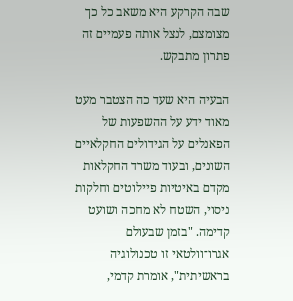שבה הקרקע היא משאב כל כך מצומצם, לנצל אותה פעמיים זה פתרון מתבקש.

הבעיה היא שעד כה הצטבר מעט מאוד ידע על ההשפעות של הפאנלים על הגידולים החקלאיים השונים, ובעוד משרד החקלאות מקדם באיטיות פיילוטים וחלקות ניסוי, השטח לא מחכה ושועט קדימה. "בזמן שבעולם אגרו־וולטאי זו טכנולוגיה בראשיתית", אומרת קדמי,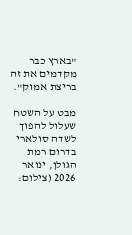"בארץ כבר מקדמים את זה בריצת אמוק".

מבט על השטח שעלול להפוך לשדה סולארי בדרום רמת הגולן, ינואר 2026 (צילום: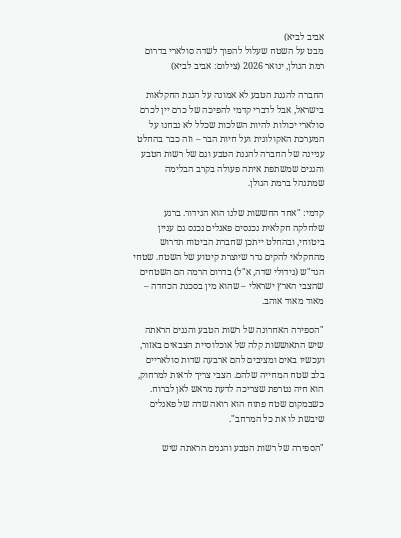אביב לביא)
מבט על השטח שעלול להפוך לשדה סולארי בדרום רמת הגולן, ינואר 2026 (צילום: אביב לביא)

החברה להגנת הטבע לא אמונה על הגנת החקלאות בישראל, אבל לדברי קדמי להפיכה של כרם יין לכרם סולארי יכולות להיות השלכות שכלל לא נבחנו על המערכת האקולוגית ועל חיות הבר – וזה כבר בהחלט עניינה של החברה להגנת הטבע וגם של רשות הטבע והגנים שמשתפת איתה פעולה בקרב הבלימה שמתנהל ברמת הגולן.

קדמי: "אחד החששות שלנו הוא הגידור. ברגע שלחלקה חקלאית נכנסים פאנלים נכנס גם עניין ביטוחי, ובהחלט ייתכן שחברת הביטוח תדרוש מהחקלאי להקים גדר שיוצרת קיטוע של השטח. שטחי הגד"ש (גידולי שדה, א"ל) בדרום הרמה הם השטחים שהצבי הארץ ישראלי – שהוא מין בסכנת הכחדה – מאוד מאוד אוהב.

"הספירה האחרונה של רשות הטבע והגנים הראתה שיש התאוששות קלה של אוכלוסיית הצבאים באזור, ועכשיו באים ומציבים להם ארבעה שדות סולאריים בלב שטח המחייה שלהם. הצבי צריך לראות למרחוק, הוא חיה נטרפת שצריכה לדעת מראש לאן לברוח. כשבמקום שטח פתוח הוא רואה שדה של פאנלים שיבשת לו את כל המרחב".

"הספירה של רשות הטבע והגנים הראתה שיש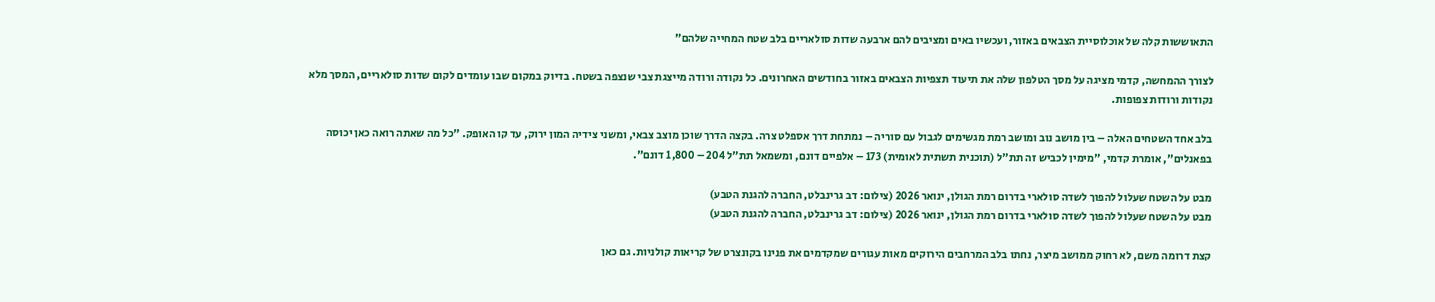התאוששות קלה של אוכלוסיית הצבאים באזור, ועכשיו באים ומציבים להם ארבעה שדות סולאריים בלב שטח המחייה שלהם"

לצורך ההמחשה, קדמי מציגה על מסך הטלפון שלה את תיעוד תצפיות הצבאים באזור בחודשים האחרונים. כל נקודה ורודה מייצגת צבי שנצפה בשטח. בדיוק במקום שבו עומדים לקום שדות סולאריים, המסך מלא נקודות ורודות צפופות.

בלב אחד השטחים האלה – בין מושב נוב ומושב רמת מגשימים לגבול עם סוריה – נמתחת דרך אספלט צרה. בקצה הדרך שוכן מוצב צבאי, ומשני צידיה המון ירוק, עד קו האופק. "כל מה שאתה רואה כאן יכוסה בפאנלים", אומרת קדמי, "מימין לכביש זה תת"ל (תוכנית תשתית לאומית) 173 – אלפיים דונם, ומשמאל תת"ל 204 – 1,800 דונם".

מבט על השטח שעלול להפוך לשדה סולארי בדרום רמת הגולן, ינואר 2026 (צילום: דב גרינבלט, החברה להגנת הטבע)
מבט על השטח שעלול להפוך לשדה סולארי בדרום רמת הגולן, ינואר 2026 (צילום: דב גרינבלט, החברה להגנת הטבע)

קצת דרומה משם, לא רחוק ממושב מיצר, נחתו בלב המרחבים הירוקים מאות עגורים שמקדמים את פנינו בקונצרט של קריאות קולניות. גם כאן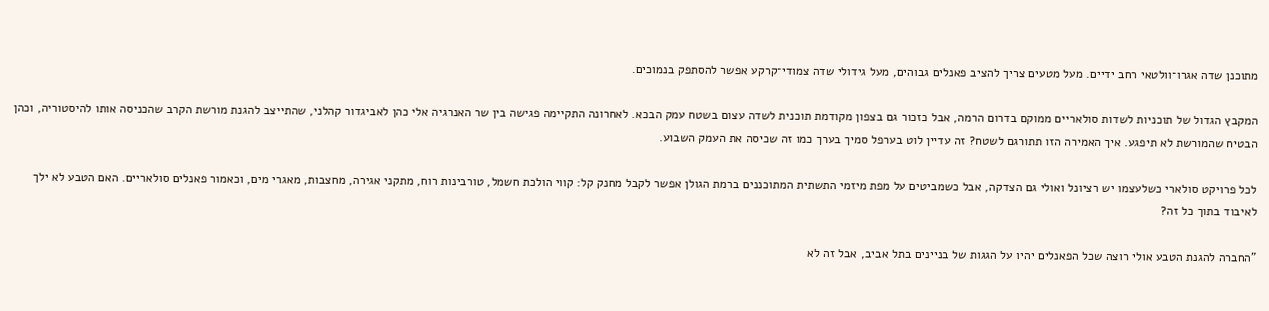מתוכנן שדה אגרו־וולטאי רחב ידיים. מעל מטעים צריך להציב פאנלים גבוהים, מעל גידולי שדה צמודי־קרקע אפשר להסתפק בנמוכים.

המקבץ הגדול של תוכניות לשדות סולאריים ממוקם בדרום הרמה, אבל כזכור גם בצפון מקודמת תוכנית לשדה עצום בשטח עמק הבכא. לאחרונה התקיימה פגישה בין שר האנרגיה אלי כהן לאביגדור קהלני, שהתייצב להגנת מורשת הקרב שהכניסה אותו להיסטוריה, וכהן הבטיח שהמורשת לא תיפגע. איך האמירה הזו תתורגם לשטח? זה עדיין לוט בערפל סמיך בערך כמו זה שכיסה את העמק השבוע.

לכל פרויקט סולארי כשלעצמו יש רציונל ואולי גם הצדקה, אבל כשמביטים על מפת מיזמי התשתית המתוכננים ברמת הגולן אפשר לקבל מחנק קל: קווי הולכת חשמל, טורבינות רוח, מתקני אגירה, מחצבות, מאגרי מים, וכאמור פאנלים סולאריים. האם הטבע לא ילך לאיבוד בתוך כל זה?

"החברה להגנת הטבע אולי רוצה שכל הפאנלים יהיו על הגגות של בניינים בתל אביב, אבל זה לא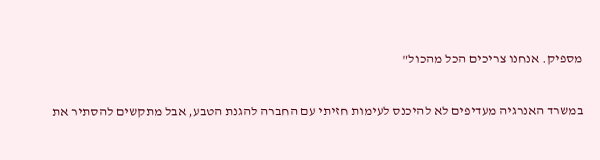מספיק. אנחנו צריכים הכל מהכול"

במשרד האנרגיה מעדיפים לא להיכנס לעימות חזיתי עם החברה להגנת הטבע, אבל מתקשים להסתיר את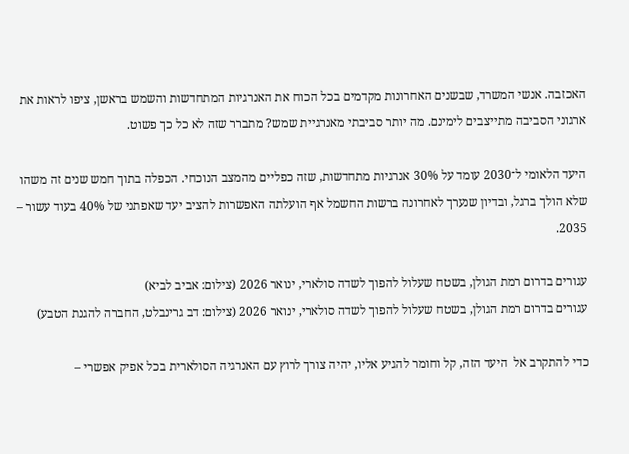האכזבה. אנשי המשרד, שבשנים האחרונות מקדמים בכל הכוח את האנרגיות המתחדשות והשמש בראשן, ציפו לראות את ארגוני הסביבה מתייצבים לימינם. מה יותר סביבתי מאנרגיית שמש? מתברר שזה לא כל כך פשוט.

היעד הלאומי ל־2030 עומד על 30% אנרגיות מתחדשות, שזה כפליים מהמצב הנוכחי. הכפלה בתוך חמש שנים זה משהו שלא הולך ברגל, ובדיון שנערך לאחרונה ברשות החשמל אף הועלתה האפשרות להציב יעד שאפתני של 40% בעוד עשור – 2035.

עגורים בדרום רמת הגולן, בשטח שעלול להפוך לשדה סולארי, ינואר 2026 (צילום: אביב לביא)
עגורים בדרום רמת הגולן, בשטח שעלול להפוך לשדה סולארי, ינואר 2026 (צילום: דב גרינבלט, החברה להגנת הטבע)

כדי להתקרב אל  היעד הזה, קל וחומר להגיע אליו, יהיה צורך לרוץ עם האנרגיה הסולארית בכל אפיק אפשרי –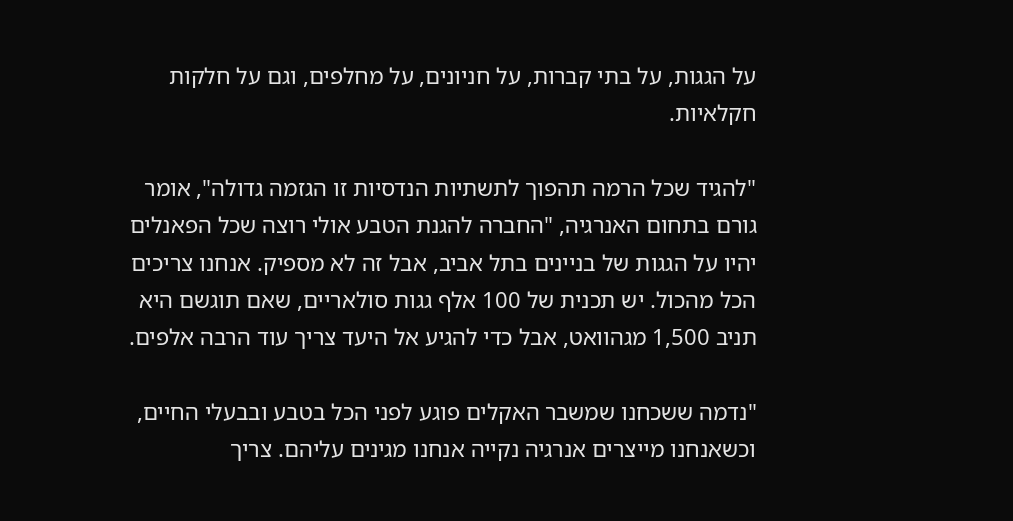על הגגות, על בתי קברות, על חניונים, על מחלפים, וגם על חלקות חקלאיות.

"להגיד שכל הרמה תהפוך לתשתיות הנדסיות זו הגזמה גדולה", אומר גורם בתחום האנרגיה, "החברה להגנת הטבע אולי רוצה שכל הפאנלים יהיו על הגגות של בניינים בתל אביב, אבל זה לא מספיק. אנחנו צריכים הכל מהכול. יש תכנית של 100 אלף גגות סולאריים, שאם תוגשם היא תניב 1,500 מגהוואט, אבל כדי להגיע אל היעד צריך עוד הרבה אלפים.

"נדמה ששכחנו שמשבר האקלים פוגע לפני הכל בטבע ובבעלי החיים, וכשאנחנו מייצרים אנרגיה נקייה אנחנו מגינים עליהם. צריך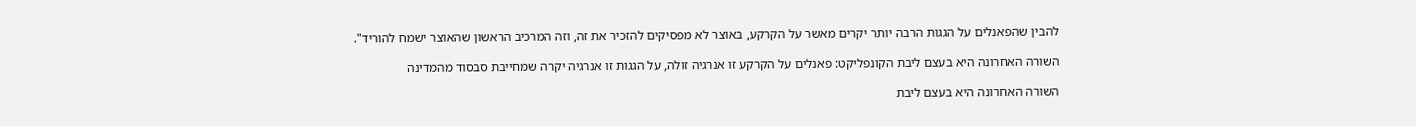להבין שהפאנלים על הגגות הרבה יותר יקרים מאשר על הקרקע, באוצר לא מפסיקים להזכיר את זה, וזה המרכיב הראשון שהאוצר ישמח להוריד".

השורה האחרונה היא בעצם ליבת הקונפליקט: פאנלים על הקרקע זו אנרגיה זולה, על הגגות זו אנרגיה יקרה שמחייבת סבסוד מהמדינה

השורה האחרונה היא בעצם ליבת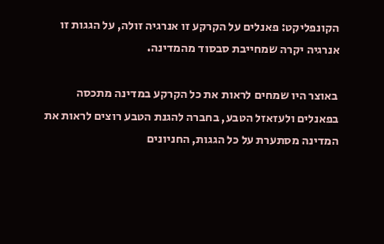הקונפליקט: פאנלים על הקרקע זו אנרגיה זולה, על הגגות זו אנרגיה יקרה שמחייבת סבסוד מהמדינה.

באוצר היו שמחים לראות את כל הקרקע במדינה מתכסה בפאנלים ולעזאזל הטבע, בחברה להגנת הטבע רוצים לראות את המדינה מסתערת על כל הגגות, החניונים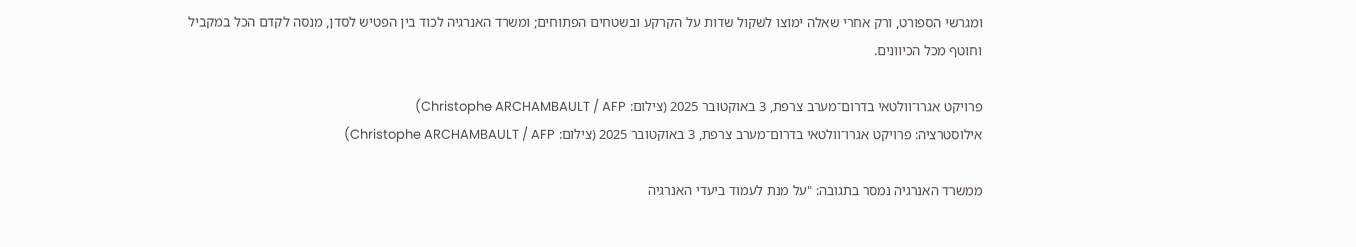ומגרשי הספורט, ורק אחרי שאלה ימוצו לשקול שדות על הקרקע ובשטחים הפתוחים; ומשרד האנרגיה לכוד בין הפטיש לסדן, מנסה לקדם הכל במקביל וחוטף מכל הכיוונים.

פרויקט אגרו־וולטאי בדרום־מערב צרפת, 3 באוקטובר 2025 (צילום: Christophe ARCHAMBAULT / AFP)
אילוסטרציה: פרויקט אגרו־וולטאי בדרום־מערב צרפת, 3 באוקטובר 2025 (צילום: Christophe ARCHAMBAULT / AFP)

ממשרד האנרגיה נמסר בתגובה: "על מנת לעמוד ביעדי האנרגיה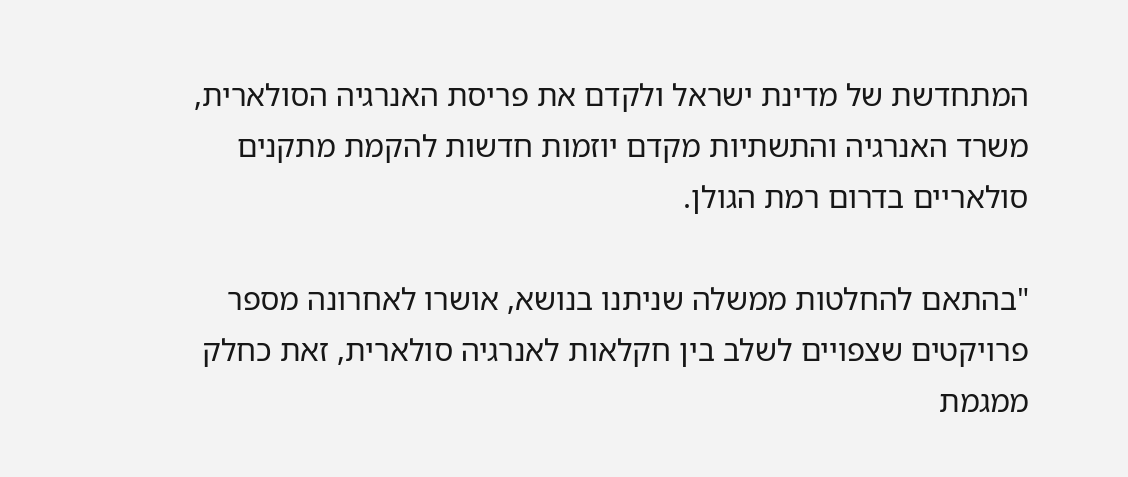המתחדשת של מדינת ישראל ולקדם את פריסת האנרגיה הסולארית, משרד האנרגיה והתשתיות מקדם יוזמות חדשות להקמת מתקנים סולאריים בדרום רמת הגולן.

"בהתאם להחלטות ממשלה שניתנו בנושא, אושרו לאחרונה מספר פרויקטים שצפויים לשלב בין חקלאות לאנרגיה סולארית, זאת כחלק ממגמת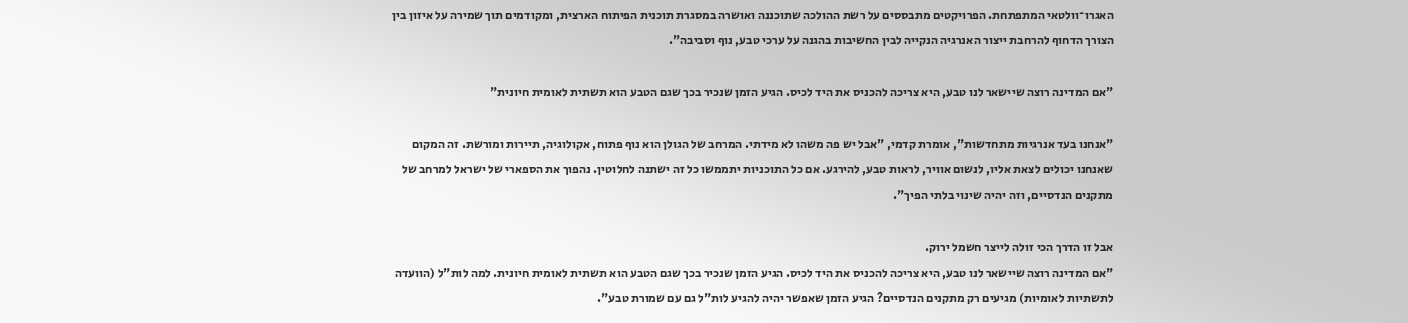האגרו־וולטאי המתפתחת. הפרויקטים מתבססים על רשת ההולכה שתוכננה ואושרה במסגרת תוכנית הפיתוח הארצית, ומקודמים תוך שמירה על איזון בין הצורך הדחוף להרחבת ייצור האנרגיה הנקייה לבין החשיבות בהגנה על ערכי טבע, נוף וסביבה".

"אם המדינה רוצה שיישאר לנו טבע, היא צריכה להכניס את היד לכיס. הגיע הזמן שנכיר בכך שגם הטבע הוא תשתית לאומית חיונית"

"אנחנו בעד אנרגיות מתחדשות", אומרת קדמי, "אבל יש פה משהו לא מידתי. המרחב של הגולן הוא נוף פתוח, אקולוגיה, תיירות ומורשת. זה המקום שאנחנו יכולים לצאת אליו, לנשום אוויר, לראות טבע, להירגע. אם כל התוכניות יתממשו כל זה ישתנה לחלוטין. נהפוך את הספארי של ישראל למרחב של מתקנים הנדסיים, וזה יהיה שינוי בלתי הפיך".

אבל זו הדרך הכי זולה לייצר חשמל ירוק.
"אם המדינה רוצה שיישאר לנו טבע, היא צריכה להכניס את היד לכיס. הגיע הזמן שנכיר בכך שגם הטבע הוא תשתית לאומית חיונית. למה לות"ל (הוועדה לתשתיות לאומיות) מגיעים רק מתקנים הנדסיים? הגיע הזמן שאפשר יהיה להגיע לות"ל גם עם שמורת טבע".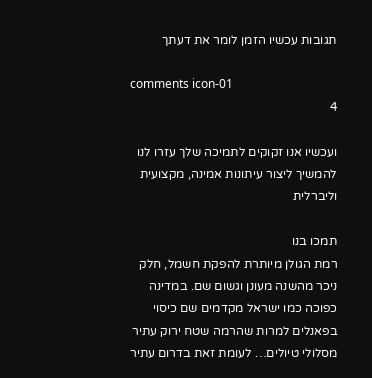תגובות עכשיו הזמן לומר את דעתך

comments icon-01
4

ועכשיו אנו זקוקים לתמיכה שלך עזרו לנו להמשיך ליצור עיתונות אמינה, מקצועית וליברלית

תמכו בנו
רמת הגולן מיותרת להפקת חשמל, חלק ניכר מהשנה מעונן וגשום שם. במדינה כפוכה כמו ישראל מקדמים שם כיסוי בפאנלים למרות שהרמה שטח ירוק עתיר מסלולי טיולים… לעומת זאת בדרום עתיר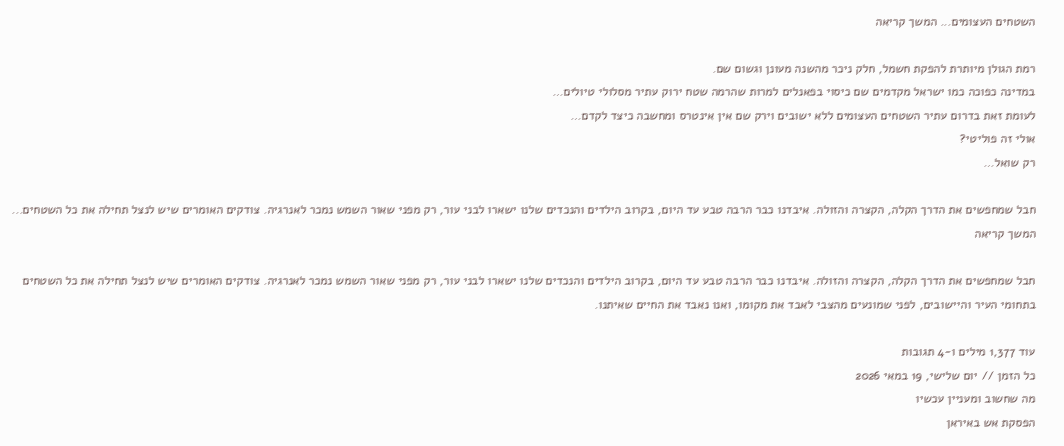השטחים העצומים... המשך קריאה

רמת הגולן מיותרת להפקת חשמל, חלק ניכר מהשנה מעונן וגשום שם.
במדינה כפוכה כמו ישראל מקדמים שם כיסוי בפאנלים למרות שהרמה שטח ירוק עתיר מסלולי טיולים…
לעומת זאת בדרום עתיר השטחים העצומים ללא ישובים וירק שם אין אינטרס ומחשבה כיצד לקדם…
אולי זה פוליטי?
רק שואל…

חבל שמחפשים את הדרך הקלה, הקצרה והזולה. איבדנו כבר הרבה טבע עד היום, בקרוב הילדים והנכדים שלנו ישארו לבני עור, רק מפני שאור השמש נמכר לאנרגיה. צודקים האומרים שיש לנצל תחילה את כל השטחים... המשך קריאה

חבל שמחפשים את הדרך הקלה, הקצרה והזולה. איבדנו כבר הרבה טבע עד היום, בקרוב הילדים והנכדים שלנו ישארו לבני עור, רק מפני שאור השמש נמכר לאנרגיה. צודקים האומרים שיש לנצל תחילה את כל השטחים בתחומי העיר והיישובים, לפני שמונעים מהצבי לאבד את מקומו, ואנו נאבד את החיים שאיתנו.

עוד 1,377 מילים ו-4 תגובות
כל הזמן // יום שלישי, 19 במאי 2026
מה שחשוב ומעניין עכשיו
הפסקת אש באיראן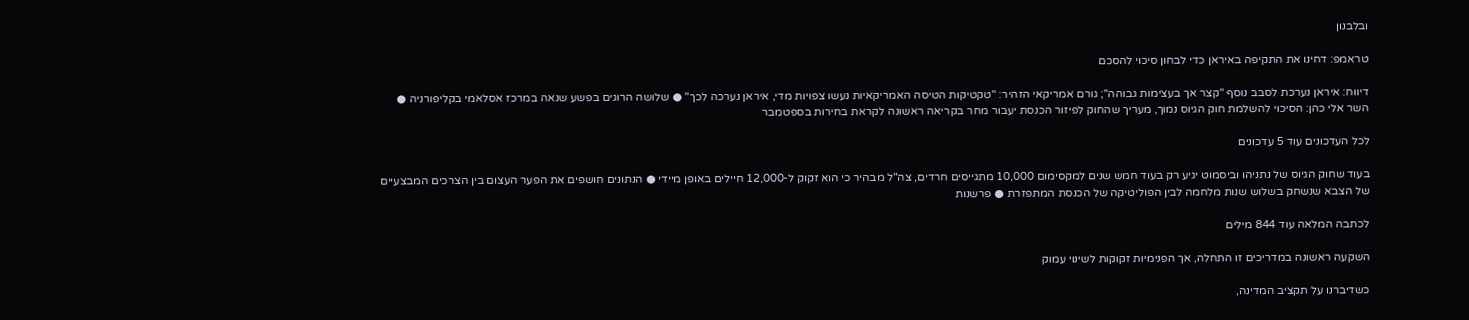ובלבנון

טראמפ: דחינו את התקיפה באיראן כדי לבחון סיכוי להסכם

דיווח: איראן נערכת לסבב נוסף "קצר אך בעצימות גבוהה"; גורם אמריקאי הזהיר: "טקטיקות הטיסה האמריקאיות נעשו צפויות מדי, איראן נערכה לכך" ● שלושה הרוגים בפשע שנאה במרכז אסלאמי בקליפורניה ● השר אלי כהן: הסיכוי להשלמת חוק הגיוס נמוך, מעריך שהחוק לפיזור הכנסת יעבור מחר בקריאה ראשונה לקראת בחירות בספטמבר

לכל העדכונים עוד 5 עדכונים

בעוד שחוק הגיוס של נתניהו וביסמוט יגיע רק בעוד חמש שנים למקסימום 10,000 מתגייסים חרדים, צה"ל מבהיר כי הוא זקוק ל-12,000 חיילים באופן מיידי ● הנתונים חושפים את הפער העצום בין הצרכים המבצעיים של הצבא שנשחק בשלוש שנות מלחמה לבין הפוליטיקה של הכנסת המתפזרת ● פרשנות

לכתבה המלאה עוד 844 מילים

השקעה ראשונה במדריכים זו התחלה, אך הפנימיות זקוקות לשינוי עמוק

כשדיברנו על תקציב המדינה,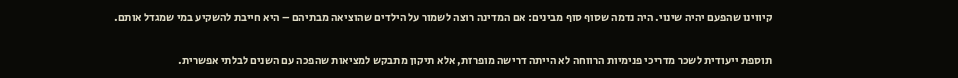קיווינו שהפעם יהיה שינוי. היה נדמה שסוף סוף מבינים: אם המדינה רוצה לשמור על הילדים שהוציאה מבתיהם – היא חייבת להשקיע במי שמגדל אותם.

תוספת ייעודית לשכר מדריכי פנימיות הרווחה לא הייתה דרישה מופרזת, אלא תיקון מתבקש למציאות שהפכה עם השנים לבלתי אפשרית.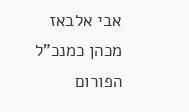אבי אלבאז מכהן כמנכ"ל הפורום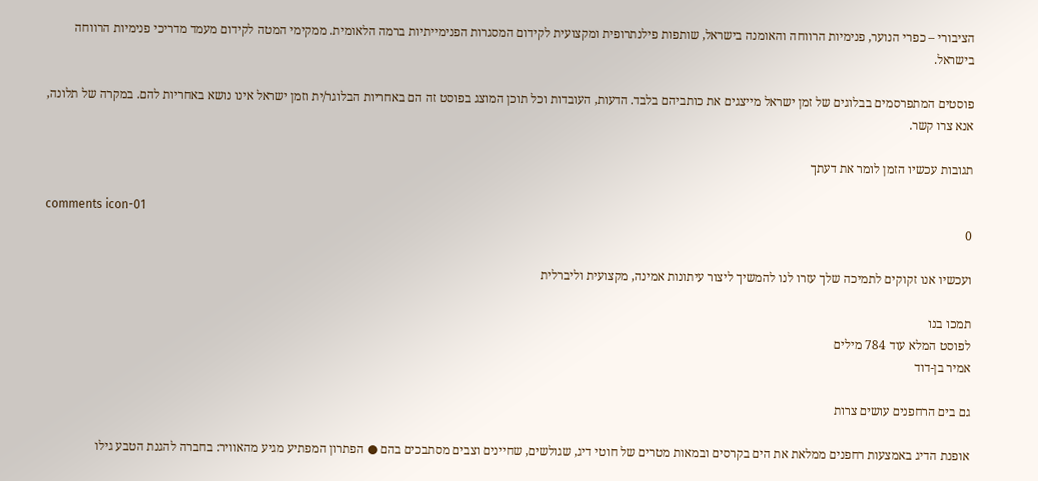הציבורי – כפרי הנוער, פנימיות הרווחה והאומנה בישראל, שותפות פילנתרופית ומקצועית לקידום המסגרות הפנימייתיות ברמה הלאומית. ממקימי המטה לקידום מעמד מדריכי פנימיות הרווחה בישראל.

פוסטים המתפרסמים בבלוגים של זמן ישראל מייצגים את כותביהם בלבד. הדעות, העובדות וכל תוכן המוצג בפוסט זה הם באחריות הבלוגר/ית וזמן ישראל אינו נושא באחריות להם. במקרה של תלונה, אנא צרו קשר.

תגובות עכשיו הזמן לומר את דעתך

comments icon-01
0

ועכשיו אנו זקוקים לתמיכה שלך עזרו לנו להמשיך ליצור עיתונות אמינה, מקצועית וליברלית

תמכו בנו
לפוסט המלא עוד 784 מילים
אמיר בן-דוד

גם בים הרחפנים עושים צרות

אופנת הדיג באמצעות רחפנים ממלאת את הים בקרסים ובמאות מטרים של חוטי דיג, שגולשים, שחיינים וצבים מסתבכים בהם ● הפתרון המפתיע מגיע מהאוויר: בחברה להגנת הטבע גילו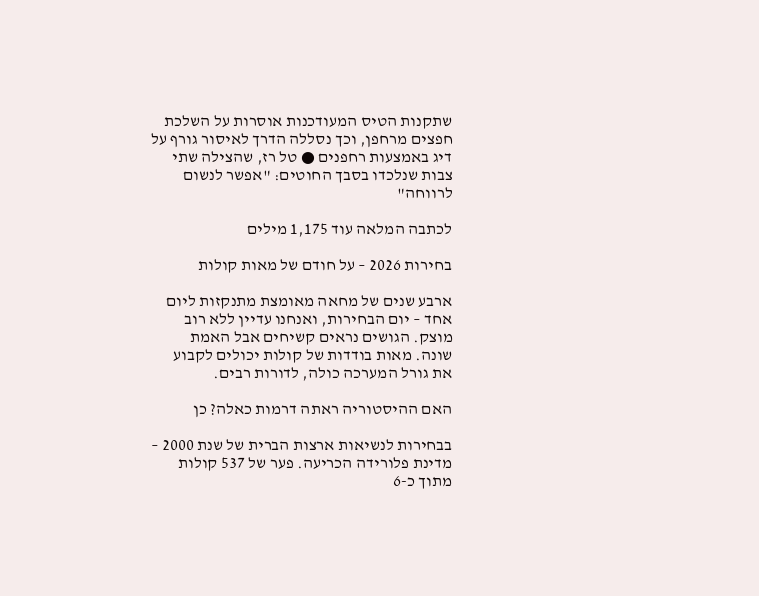שתקנות הטיס המעודכנות אוסרות על השלכת חפצים מרחפן, וכך נסללה הדרך לאיסור גורף על דיג באמצעות רחפנים ● טל רז, שהצילה שתי צבות שנלכדו בסבך החוטים: "אפשר לנשום לרווחה"

לכתבה המלאה עוד 1,175 מילים

בחירות 2026 – על חודם של מאות קולות

ארבע שנים של מחאה מאומצת מתנקזות ליום אחד – יום הבחירות, ואנחנו עדיין ללא רוב מוצק. הגושים נראים קשיחים אבל האמת שונה. מאות בודדות של קולות יכולים לקבוע את גורל המערכה כולה, לדורות רבים.

האם ההיסטוריה ראתה דרמות כאלה? כן

בבחירות לנשיאות ארצות הברית של שנת 2000 – מדינת פלורידה הכריעה. פער של 537 קולות מתוך כ-6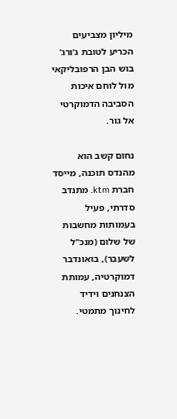מיליון מצביעים הכריע לטובת ג'ורג' בוש הבן הרפובליקאי מול לוחם איכות הסביבה הדמוקרטי אל גור.

נחום קשב הוא מהנדס תוכנה, מייסד חברת ktm. מתנדב סדרתי, פעיל בעמותות מחשבות של שלום (מנכ"ל לשעבר), בואונדבר דמוקרטיה, עמותת הצנחנים וידיד לחינוך מתמטי.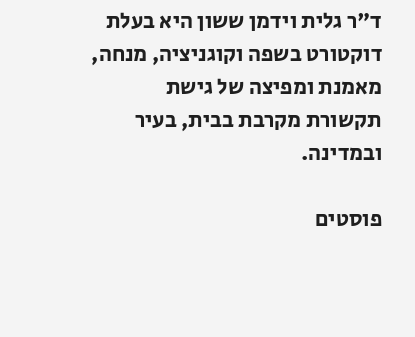ד"ר גלית וידמן ששון היא בעלת דוקטורט בשפה וקוגניציה, מנחה, מאמנת ומפיצה של גישת תקשורת מקרבת בבית, בעיר ובמדינה.

פוסטים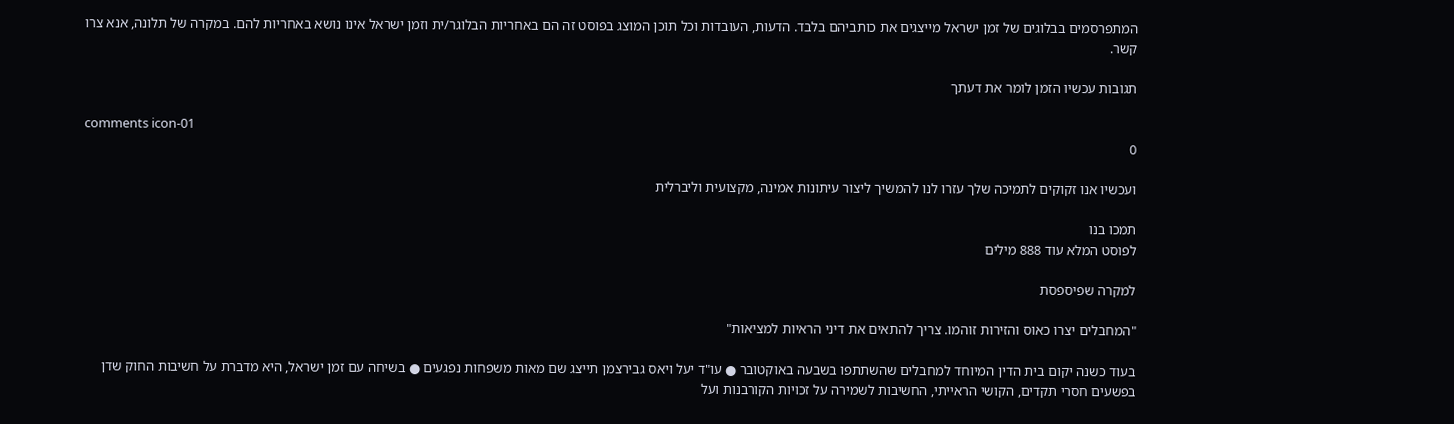המתפרסמים בבלוגים של זמן ישראל מייצגים את כותביהם בלבד. הדעות, העובדות וכל תוכן המוצג בפוסט זה הם באחריות הבלוגר/ית וזמן ישראל אינו נושא באחריות להם. במקרה של תלונה, אנא צרו קשר.

תגובות עכשיו הזמן לומר את דעתך

comments icon-01
0

ועכשיו אנו זקוקים לתמיכה שלך עזרו לנו להמשיך ליצור עיתונות אמינה, מקצועית וליברלית

תמכו בנו
לפוסט המלא עוד 888 מילים

למקרה שפיספסת

"המחבלים יצרו כאוס והזירות זוהמו. צריך להתאים את דיני הראיות למציאות"

בעוד כשנה יקום בית הדין המיוחד למחבלים שהשתתפו בשבעה באוקטובר ● עו"ד יעל ויאס גבירצמן תייצג שם מאות משפחות נפגעים ● בשיחה עם זמן ישראל, היא מדברת על חשיבות החוק שדן בפשעים חסרי תקדים, הקושי הראייתי, החשיבות לשמירה על זכויות הקורבנות ועל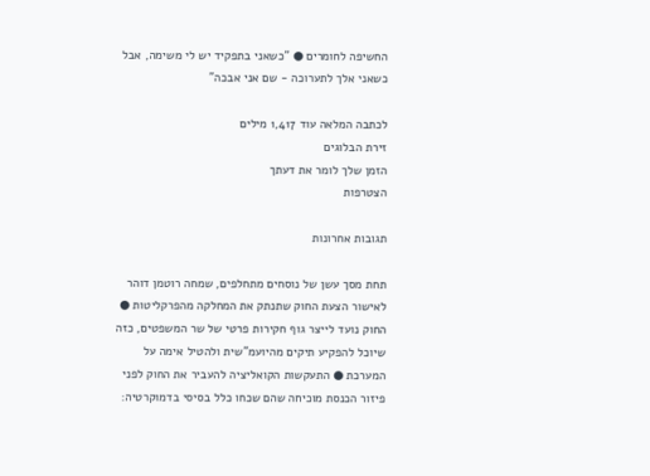החשיפה לחומרים ● "כשאני בתפקיד יש לי משימה, אבל כשאני אלך לתערוכה - שם אני אבכה"

לכתבה המלאה עוד 1,417 מילים
זירת הבלוגים
הזמן שלך לומר את דעתך
הצטרפות

תגובות אחרונות

תחת מסך עשן של נוסחים מתחלפים, שמחה רוטמן דוהר לאישור הצעת החוק שתנתק את המחלקה מהפרקליטות ● החוק נועד לייצר גוף חקירות פרטי של שר המשפטים, כזה שיוכל להפקיע תיקים מהיועמ"שית ולהטיל אימה על המערכת ● התעקשות הקואליציה להעביר את החוק לפני פיזור הכנסת מוכיחה שהם שכחו כלל בסיסי בדמוקרטיה: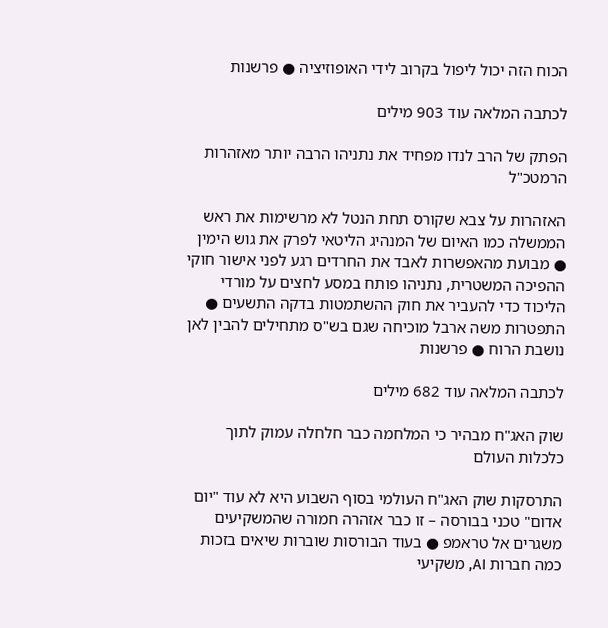הכוח הזה יכול ליפול בקרוב לידי האופוזיציה ● פרשנות

לכתבה המלאה עוד 903 מילים

הפתק של הרב לנדו מפחיד את נתניהו הרבה יותר מאזהרות הרמטכ"ל

האזהרות על צבא שקורס תחת הנטל לא מרשימות את ראש הממשלה כמו האיום של המנהיג הליטאי לפרק את גוש הימין ● מבועת מהאפשרות לאבד את החרדים רגע לפני אישור חוקי ההפיכה המשטרית, נתניהו פותח במסע לחצים על מורדי הליכוד כדי להעביר את חוק ההשתמטות בדקה התשעים ● התפטרות משה ארבל מוכיחה שגם בש"ס מתחילים להבין לאן נושבת הרוח ● פרשנות

לכתבה המלאה עוד 682 מילים

שוק האג"ח מבהיר כי המלחמה כבר חלחלה עמוק לתוך כלכלות העולם

התרסקות שוק האג"ח העולמי בסוף השבוע היא לא עוד "יום אדום" טכני בבורסה – זו כבר אזהרה חמורה שהמשקיעים משגרים אל טראמפ ● בעוד הבורסות שוברות שיאים בזכות כמה חברות AI, משקיעי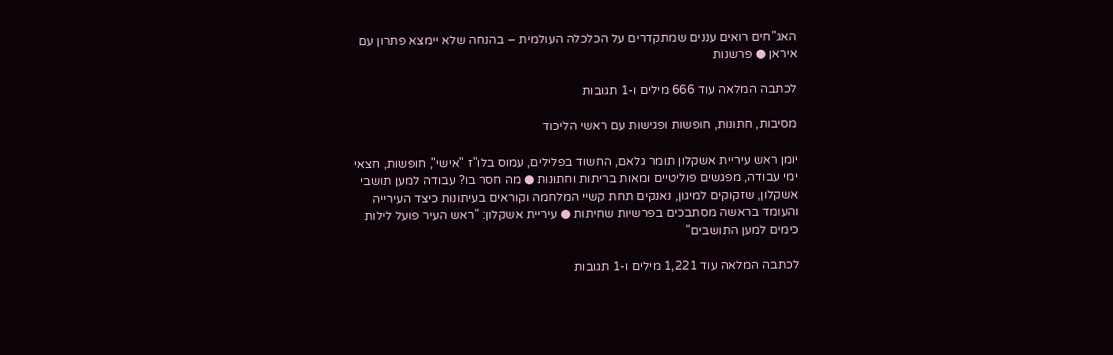האג"חים רואים עננים שמתקדרים על הכלכלה העולמית – בהנחה שלא יימצא פתרון עם איראן ● פרשנות

לכתבה המלאה עוד 666 מילים ו-1 תגובות

מסיבות, חתונות, חופשות ופגישות עם ראשי הליכוד

יומן ראש עיריית אשקלון תומר גלאם, החשוד בפלילים, עמוס בלו"ז "אישי", חופשות, חצאי ימי עבודה, מפגשים פוליטיים ומאות בריתות וחתונות ● מה חסר בו? עבודה למען תושבי אשקלון, שזקוקים למיגון, נאנקים תחת קשיי המלחמה וקוראים בעיתונות כיצד העירייה והעומד בראשה מסתבכים בפרשיות שחיתות ● עיריית אשקלון: "ראש העיר פועל לילות כימים למען התושבים"

לכתבה המלאה עוד 1,221 מילים ו-1 תגובות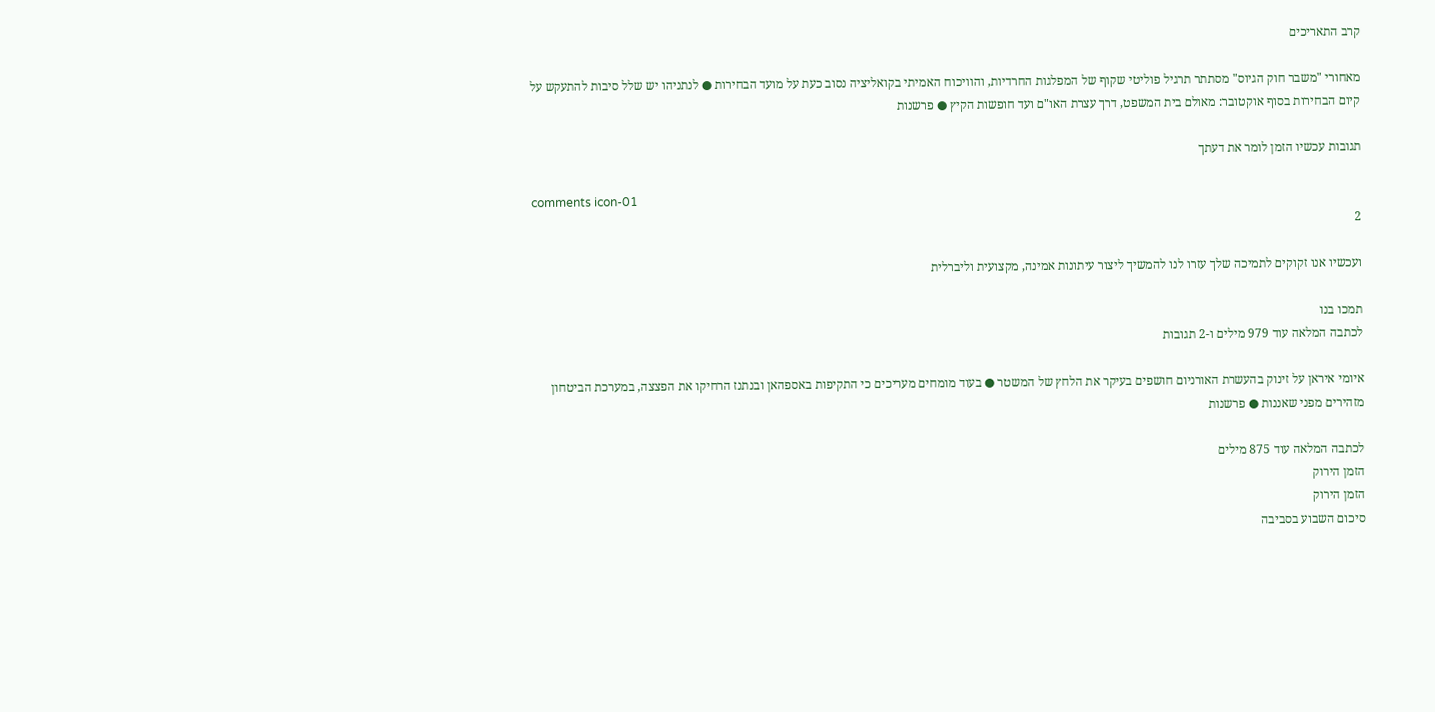קרב התאריכים

מאחורי "משבר חוק הגיוס" מסתתר תרגיל פוליטי שקוף של המפלגות החרדיות, והוויכוח האמיתי בקואליציה נסוב כעת על מועד הבחירות ● לנתניהו יש שלל סיבות להתעקש על קיום הבחירות בסוף אוקטובר: מאולם בית המשפט, דרך עצרת האו"ם ועד חופשות הקיץ ● פרשנות

תגובות עכשיו הזמן לומר את דעתך

comments icon-01
2

ועכשיו אנו זקוקים לתמיכה שלך עזרו לנו להמשיך ליצור עיתונות אמינה, מקצועית וליברלית

תמכו בנו
לכתבה המלאה עוד 979 מילים ו-2 תגובות

איומי איראן על זינוק בהעשרת האורניום חושפים בעיקר את הלחץ של המשטר ● בעוד מומחים מעריכים כי התקיפות באספהאן ובנתנז הרחיקו את הפצצה, במערכת הביטחון מזהירים מפני שאננות ● פרשנות

לכתבה המלאה עוד 875 מילים
הזמן הירוק
הזמן הירוק
סיכום השבוע בסביבה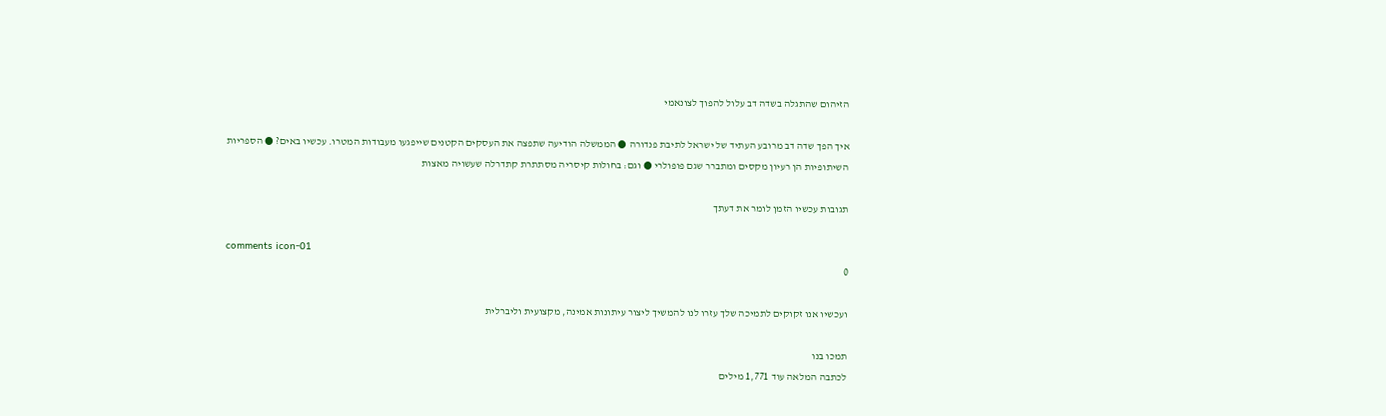הזיהום שהתגלה בשדה דב עלול להפוך לצונאמי

איך הפך שדה דב מרובע העתיד של ישראל לתיבת פנדורה ● הממשלה הודיעה שתפצה את העסקים הקטנים שייפגעו מעבודות המטרו. עכשיו באים? ● הספריות השיתופיות הן רעיון מקסים ומתברר שגם פופולרי ● וגם: בחולות קיסריה מסתתרת קתדרלה שעשויה מאצות

תגובות עכשיו הזמן לומר את דעתך

comments icon-01
0

ועכשיו אנו זקוקים לתמיכה שלך עזרו לנו להמשיך ליצור עיתונות אמינה, מקצועית וליברלית

תמכו בנו
לכתבה המלאה עוד 1,771 מילים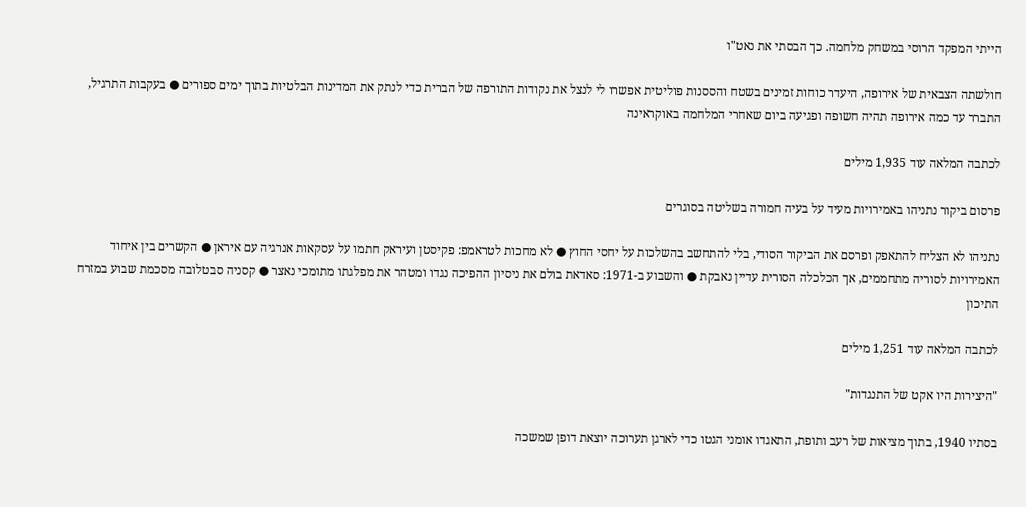הייתי המפקד הרוסי במשחק מלחמה. כך הבסתי את נאט"ו

חולשתה הצבאית של אירופה, היעדר כוחות זמינים בשטח והססנות פוליטית אפשרו לי לנצל את נקודות התורפה של הברית כדי לנתק את המדינות הבלטיות בתוך ימים ספורים ● בעקבות התרגיל, התברר עד כמה אירופה תהיה חשופה ופגיעה ביום שאחרי המלחמה באוקראינה

לכתבה המלאה עוד 1,935 מילים

פרסום ביקור נתניהו באמירויות מעיד על בעיה חמורה בשליטה בסוגרים

נתניהו לא הצליח להתאפק ופרסם את הביקור הסודי, בלי להתחשב בהשלכות על יחסי החוץ ● לא מחכות לטראמפ: פקיסטן ועיראק חתמו על עסקאות אנרגיה עם איראן ● הקשרים בין איחוד האמירויות לסוריה מתחממים, אך הכלכלה הסורית עדיין נאבקת ● והשבוע ב-1971: סאדאת בולם את ניסיון ההפיכה נגדו ומטהר את מפלגתו מתומכי נאצר ● קסניה סבטלובה מסכמת שבוע במזרח התיכון

לכתבה המלאה עוד 1,251 מילים

"היצירות היו אקט של התנגדות"

בסתיו 1940, בתוך מציאות של רעב ותופת, התאגדו אומני הגטו כדי לארגן תערוכה יוצאת דופן שמשכה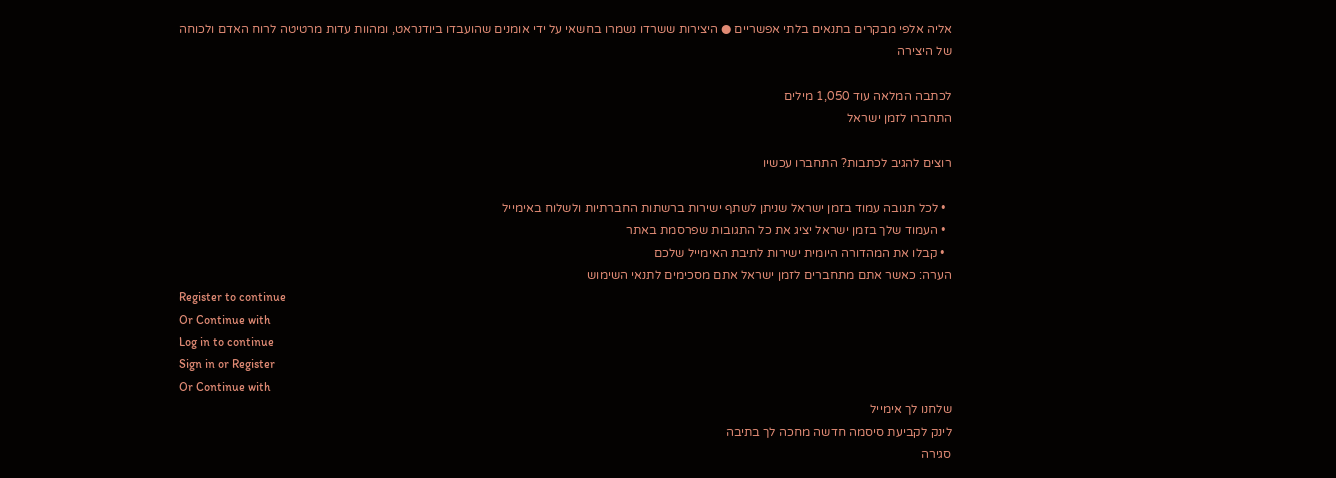אליה אלפי מבקרים בתנאים בלתי אפשריים ● היצירות ששרדו נשמרו בחשאי על ידי אומנים שהועבדו ביודנראט, ומהוות עדות מרטיטה לרוח האדם ולכוחה של היצירה

לכתבה המלאה עוד 1,050 מילים
התחברו לזמן ישראל

רוצים להגיב לכתבות? התחברו עכשיו

  • לכל תגובה עמוד בזמן ישראל שניתן לשתף ישירות ברשתות החברתיות ולשלוח באימייל
  • העמוד שלך בזמן ישראל יציג את כל התגובות שפרסמת באתר
  • קבלו את המהדורה היומית ישירות לתיבת האימייל שלכם
הערה: כאשר אתם מתחברים לזמן ישראל אתם מסכימים לתנאי השימוש
Register to continue
Or Continue with
Log in to continue
Sign in or Register
Or Continue with
שלחנו לך אימייל
לינק לקביעת סיסמה חדשה מחכה לך בתיבה
סגירה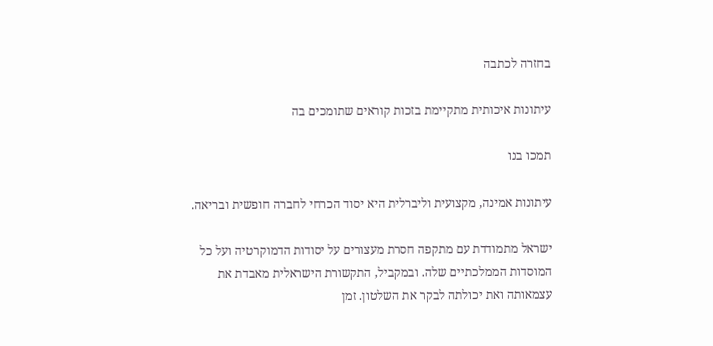בחזרה לכתבה

עיתונות איכותית מתקיימת בזכות קוראים שתומכים בה

תמכו בנו

עיתונות אמינה, מקצועית וליברלית היא יסוד הכרחי לחברה חופשית ובריאה.

ישראל מתמודדת עם מתקפה חסרת מעצורים על יסודות הדמוקרטיה ועל כל המוסדות הממלכתיים שלה. ובמקביל, התקשורת הישראלית מאבדת את עצמאותה ואת יכולתה לבקר את השלטון. זמן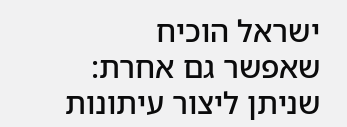ישראל הוכיח שאפשר גם אחרת: שניתן ליצור עיתונות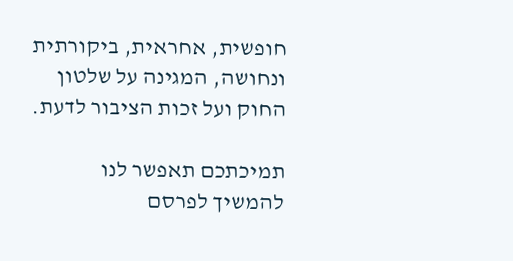חופשית, אחראית, ביקורתית ונחושה, המגינה על שלטון החוק ועל זכות הציבור לדעת.

תמיכתכם תאפשר לנו להמשיך לפרסם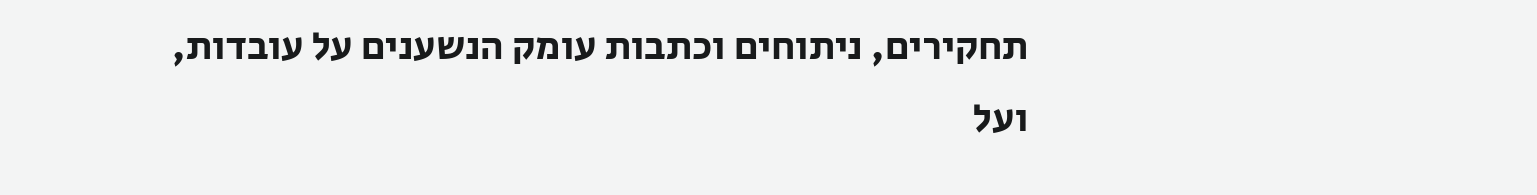תחקירים, ניתוחים וכתבות עומק הנשענים על עובדות, ועל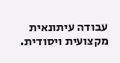עבודה עיתונאית מקצועית ויסודית.